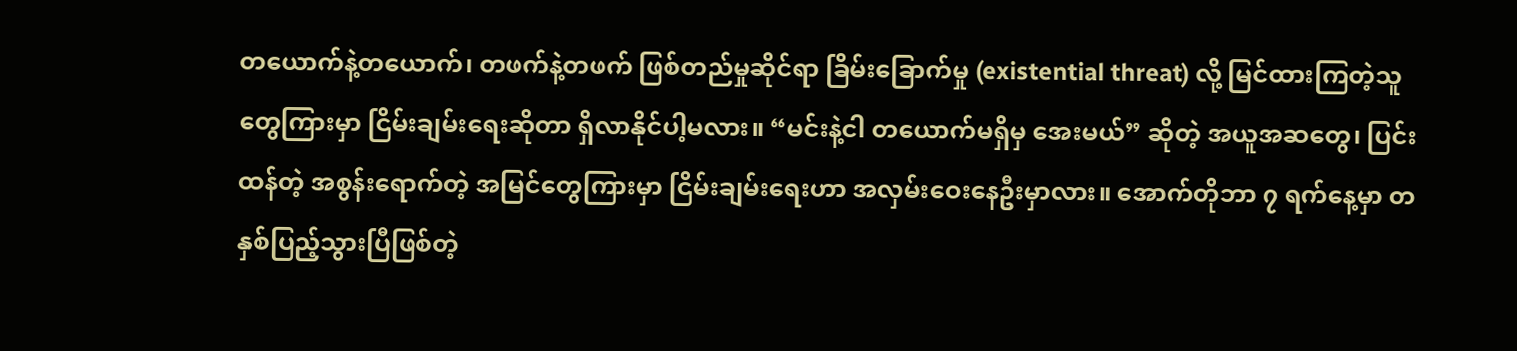တယောက်နဲ့တယောက်၊ တဖက်နဲ့တဖက် ဖြစ်တည်မှုဆိုင်ရာ ခြိမ်းခြောက်မှု (existential threat) လို့ မြင်ထားကြတဲ့သူတွေကြားမှာ ငြိမ်းချမ်းရေးဆိုတာ ရှိလာနိုင်ပါ့မလား။ “မင်းနဲ့ငါ တယောက်မရှိမှ အေးမယ်” ဆိုတဲ့ အယူအဆတွေ၊ ပြင်းထန်တဲ့ အစွန်းရောက်တဲ့ အမြင်တွေကြားမှာ ငြိမ်းချမ်းရေးဟာ အလှမ်းဝေးနေဦးမှာလား။ အောက်တိုဘာ ၇ ရက်နေ့မှာ တနှစ်ပြည့်သွားပြီဖြစ်တဲ့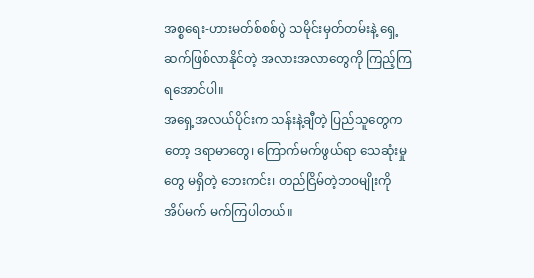အစ္စရေး-ဟားမတ်စ်စစ်ပွဲ သမိုင်းမှတ်တမ်းနဲ့ ရှေ့ဆက်ဖြစ်လာနိုင်တဲ့ အလားအလာတွေကို ကြည့်ကြရအောင်ပါ။
အရှေ့အလယ်ပိုင်းက သန်းနဲ့ချီတဲ့ ပြည်သူတွေကတော့ ဒရာမာတွေ၊ ကြောက်မက်ဖွယ်ရာ သေဆုံးမှုတွေ မရှိတဲ့ ဘေးကင်း၊ တည်ငြိမ်တဲ့ဘဝမျိုးကို အိပ်မက် မက်ကြပါတယ်။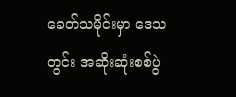ခေတ်သမိုင်းမှာ ဒေသတွင်း အဆိုးဆုံးစစ်ပွဲ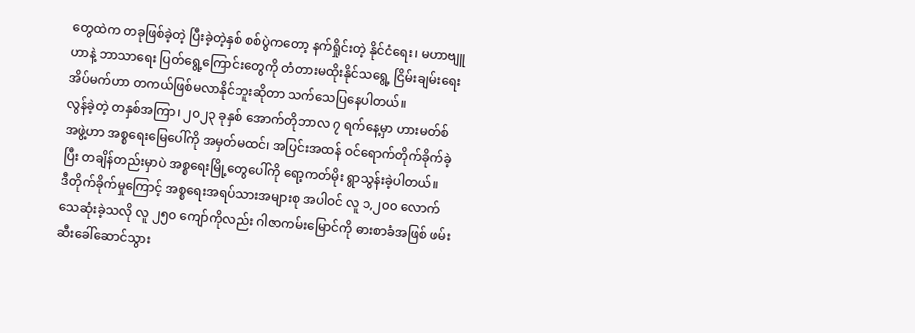တွေထဲက တခုဖြစ်ခဲ့တဲ့ ပြီးခဲ့တဲ့နှစ် စစ်ပွဲကတော့ နက်ရှိုင်းတဲ့ နိုင်ငံရေး၊ မဟာဗျူဟာနဲ့ ဘာသာရေး ပြတ်ရွေ့ကြောင်းတွေကို တံတားမထိုးနိုင်သရွေ့ ငြိမ်းချမ်းရေးအိပ်မက်ဟာ တကယ်ဖြစ်မလာနိုင်ဘူးဆိုတာ သက်သေပြနေပါတယ်။
လွန်ခဲ့တဲ့ တနှစ်အကြာ၊ ၂၀၂၃ ခုနှစ် အောက်တိုဘာလ ၇ ရက်နေ့မှာ ဟားမတ်စ်အဖွဲ့ဟာ အစ္စရေးမြေပေါ်ကို အမှတ်မထင်၊ အပြင်းအထန် ဝင်ရောက်တိုက်ခိုက်ခဲ့ပြီး တချိန်တည်းမှာပဲ အစ္စရေးမြို့တွေပေါ်ကို ရော့ကတ်မိုး ရွာသွန်းခဲ့ပါတယ်။
ဒီတိုက်ခိုက်မှုကြောင့် အစ္စရေးအရပ်သားအများစု အပါဝင် လူ ၁,၂၀၀ လောက် သေဆုံးခဲ့သလို လူ ၂၅၀ ကျော်ကိုလည်း ဂါဇာကမ်းမြောင်ကို ဓားစာခံအဖြစ် ဖမ်းဆီးခေါ်ဆောင်သွား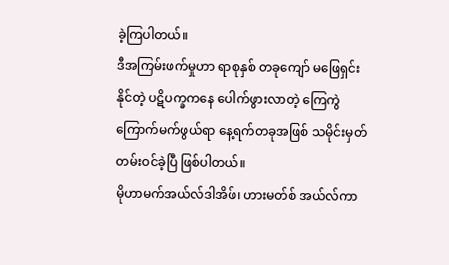ခဲ့ကြပါတယ်။
ဒီအကြမ်းဖက်မှုဟာ ရာစုနှစ် တခုကျော် မဖြေရှင်းနိုင်တဲ့ ပဋိပက္ခကနေ ပေါက်ဖွားလာတဲ့ ကြေကွဲ ကြောက်မက်ဖွယ်ရာ နေ့ရက်တခုအဖြစ် သမိုင်းမှတ်တမ်းဝင်ခဲ့ပြီ ဖြစ်ပါတယ်။
မိုဟာမက်အယ်လ်ဒါအိဖ်၊ ဟားမတ်စ် အယ်လ်ကာ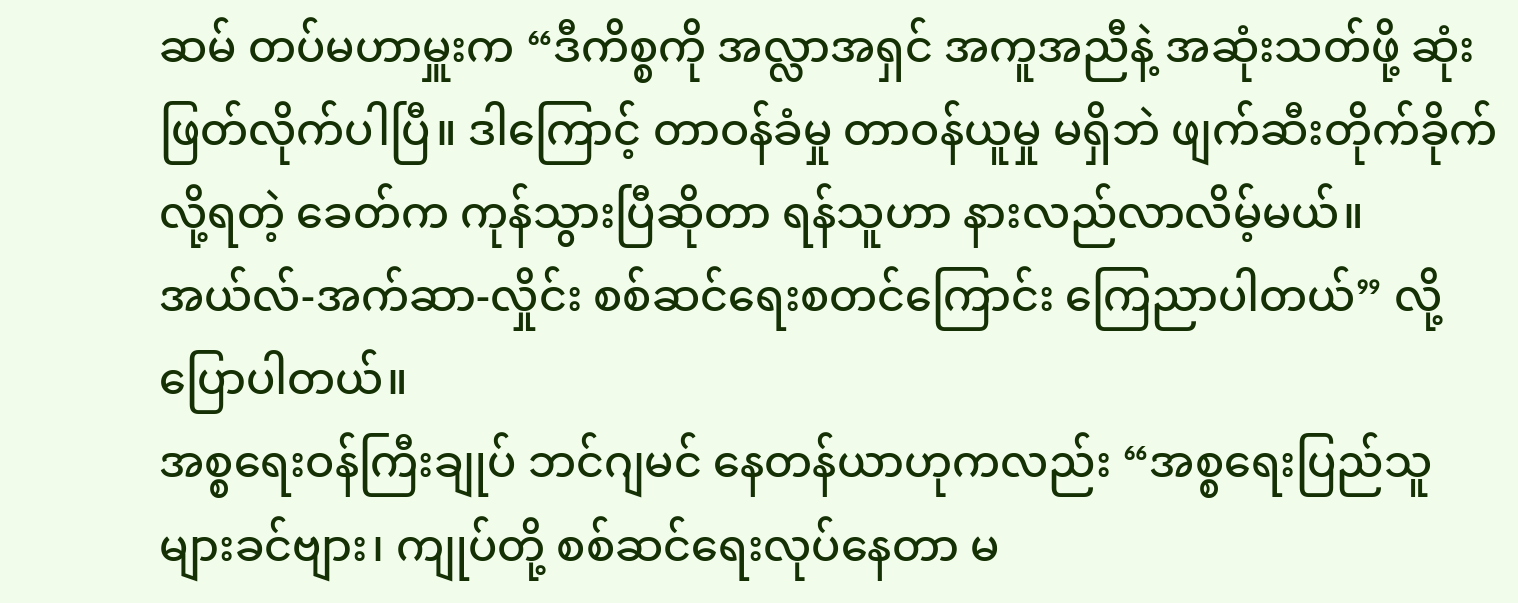ဆမ် တပ်မဟာမှူးက “ဒီကိစ္စကို အလ္လာအရှင် အကူအညီနဲ့ အဆုံးသတ်ဖို့ ဆုံးဖြတ်လိုက်ပါပြီ။ ဒါကြောင့် တာဝန်ခံမှု တာဝန်ယူမှု မရှိဘဲ ဖျက်ဆီးတိုက်ခိုက်လို့ရတဲ့ ခေတ်က ကုန်သွားပြီဆိုတာ ရန်သူဟာ နားလည်လာလိမ့်မယ်။ အယ်လ်-အက်ဆာ-လှိုင်း စစ်ဆင်ရေးစတင်ကြောင်း ကြေညာပါတယ်” လို့ ပြောပါတယ်။
အစ္စရေးဝန်ကြီးချုပ် ဘင်ဂျမင် နေတန်ယာဟုကလည်း “အစ္စရေးပြည်သူများခင်ဗျား၊ ကျုပ်တို့ စစ်ဆင်ရေးလုပ်နေတာ မ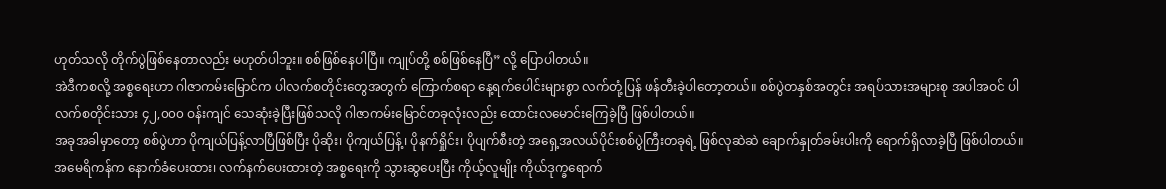ဟုတ်သလို တိုက်ပွဲဖြစ်နေတာလည်း မဟုတ်ပါဘူး။ စစ်ဖြစ်နေပါပြီ။ ကျုပ်တို့ စစ်ဖြစ်နေပြီ” လို့ ပြောပါတယ်။
အဲဒီကစလို့ အစ္စရေးဟာ ဂါဇာကမ်းမြောင်က ပါလက်စတိုင်းတွေအတွက် ကြောက်စရာ နေ့ရက်ပေါင်းများစွာ လက်တုံ့ပြန် ဖန်တီးခဲ့ပါတော့တယ်။ စစ်ပွဲတနှစ်အတွင်း အရပ်သားအများစု အပါအဝင် ပါလက်စတိုင်းသား ၄၂,၀၀၀ ဝန်းကျင် သေဆုံးခဲ့ပြီးဖြစ်သလို ဂါဇာကမ်းမြောင်တခုလုံးလည်း ထောင်းလမောင်းကြေခဲ့ပြီ ဖြစ်ပါတယ်။
အခုအခါမှာတော့ စစ်ပွဲဟာ ပိုကျယ်ပြန့်လာပြီဖြစ်ပြီး ပိုဆိုး၊ ပိုကျယ်ပြန့်၊ ပိုနက်ရှိုင်း၊ ပိုပျက်စီးတဲ့ အရှေ့အလယ်ပိုင်းစစ်ပွဲကြီးတခုရဲ့ ဖြစ်လုဆဲဆဲ ချောက်နှုတ်ခမ်းပါးကို ရောက်ရှိလာခဲ့ပြီ ဖြစ်ပါတယ်။
အမေရိကန်က နောက်ခံပေးထား၊ လက်နက်ပေးထားတဲ့ အစ္စရေးကို သွားဆွပေးပြီး ကိုယ့်လူမျိုး ကိုယ်ဒုက္ခရောက်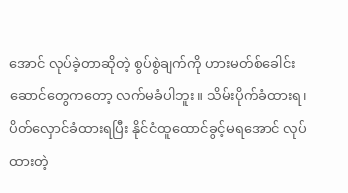အောင် လုပ်ခဲ့တာဆိုတဲ့ စွပ်စွဲချက်ကို ဟားမတ်စ်ခေါင်းဆောင်တွေကတော့ လက်မခံပါဘူး။ သိမ်းပိုက်ခံထားရ၊ ပိတ်လှောင်ခံထားရပြီး နိုင်ငံထူထောင်ခွင့်မရအောင် လုပ်ထားတဲ့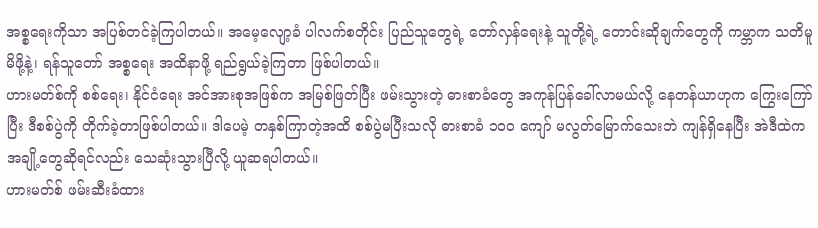အစ္စရေးကိုသာ အပြစ်တင်ခဲ့ကြပါတယ်။ အမေ့လျော့ခံ ပါလက်စတိုင်း ပြည်သူတွေရဲ့ တော်လှန်ရေးနဲ့ သူတို့ရဲ့ တောင်းဆိုချက်တွေကို ကမ္ဘာက သတိမူမိဖို့နဲ့၊ ရန်သူတော် အစ္စရေး အထိနာဖို့ ရည်ရွယ်ခဲ့ကြတာ ဖြစ်ပါတယ်။
ဟားမတ်စ်ကို စစ်ရေး၊ နိုင်ငံရေး အင်အားစုအဖြစ်က အမြစ်ဖြတ်ပြီး ဖမ်းသွားတဲ့ ဓားစာခံတွေ အကုန်ပြန်ခေါ်လာမယ်လို့ နေတန်ယာဟုက ကြွေးကြော်ပြီး ဒီစစ်ပွဲကို တိုက်ခဲ့တာဖြစ်ပါတယ်။ ဒါပေမဲ့ တနှစ်ကြာတဲ့အထိ စစ်ပွဲမပြီးသလို ဓားစာခံ ၁၀၀ ကျော် မလွတ်မြောက်သေးဘဲ ကျန်ရှိနေပြီး အဲဒီထဲက အချို့တွေဆိုရင်လည်း သေဆုံးသွားပြီလို့ ယူဆရပါတယ်။
ဟားမတ်စ် ဖမ်းဆီးခံထား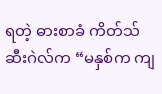ရတဲ့ ဓားစာခံ ကိတ်သ်ဆီးဂဲလ်က “မနှစ်က ကျ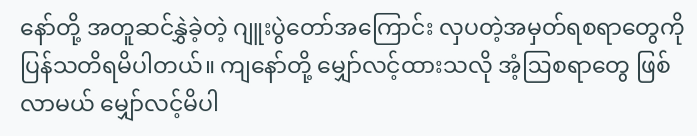နော်တို့ အတူဆင်နွှဲခဲ့တဲ့ ဂျူးပွဲတော်အကြောင်း လှပတဲ့အမှတ်ရစရာတွေကို ပြန်သတိရမိပါတယ်။ ကျနော်တို့ မျှော်လင့်ထားသလို အံ့ဩစရာတွေ ဖြစ်လာမယ် မျှော်လင့်မိပါ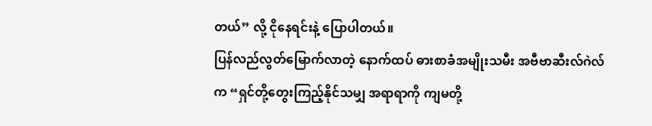တယ်” လို့ ငိုနေရင်းနဲ့ ပြောပါတယ်။
ပြန်လည်လွတ်မြောက်လာတဲ့ နောက်ထပ် ဓားစာခံအမျိုးသမီး အဗီဗာဆီးလ်ဂဲလ်က “ရှင်တို့တွေးကြည့်နိုင်သမျှ အရာရာကို ကျမတို့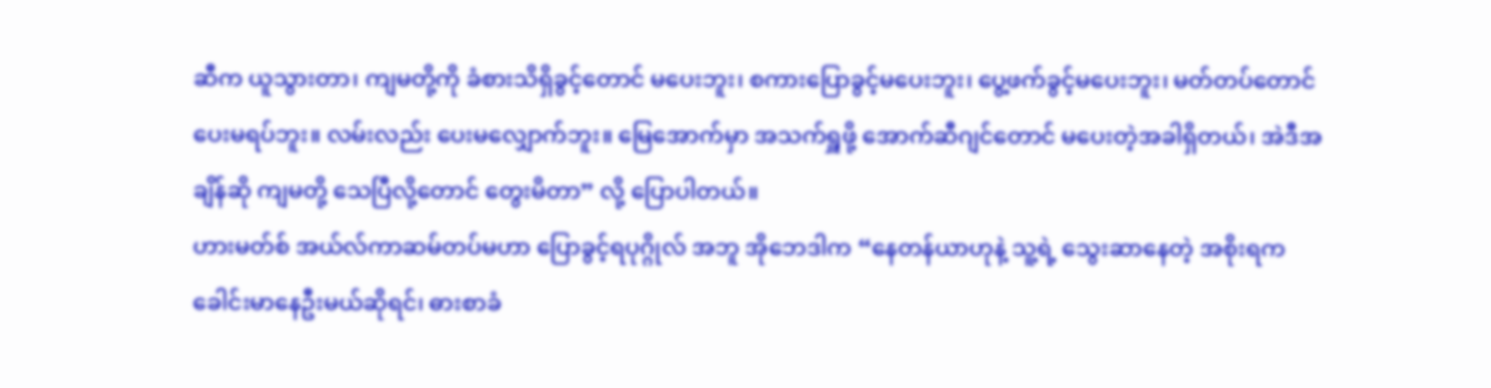ဆီက ယူသွားတာ၊ ကျမတို့ကို ခံစားသိရှိခွင့်တောင် မပေးဘူး၊ စကားပြောခွင့်မပေးဘူး၊ ပွေ့ဖက်ခွင့်မပေးဘူး၊ မတ်တပ်တောင် ပေးမရပ်ဘူး။ လမ်းလည်း ပေးမလျှောက်ဘူး။ မြေအောက်မှာ အသက်ရှူဖို့ အောက်ဆီဂျင်တောင် မပေးတဲ့အခါရှိတယ်၊ အဲဒီအချိန်ဆို ကျမတို့ သေပြီလို့တောင် တွေးမိတာ” လို့ ပြောပါတယ်။
ဟားမတ်စ် အယ်လ်ကာဆမ်တပ်မဟာ ပြောခွင့်ရပုဂ္ဂိုလ် အဘူ အိုဘေဒါက “နေတန်ယာဟုနဲ့ သူ့ရဲ့ သွေးဆာနေတဲ့ အစိုးရက ခေါင်းမာနေဦးမယ်ဆိုရင်၊ ဓားစာခံ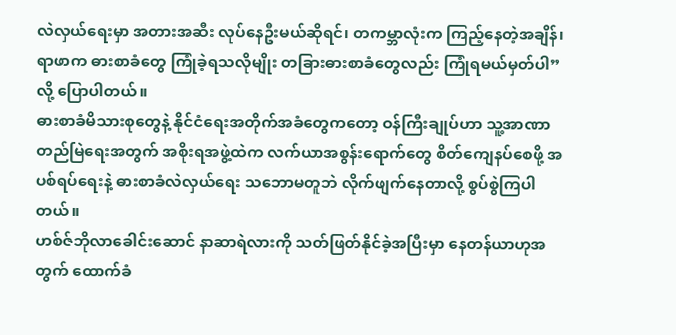လဲလှယ်ရေးမှာ အတားအဆီး လုပ်နေဦးမယ်ဆိုရင်၊ တကမ္ဘာလုံးက ကြည့်နေတဲ့အချိန်၊ ရာဖာက ဓားစာခံတွေ ကြုံခဲ့ရသလိုမျိုး တခြားဓားစာခံတွေလည်း ကြုံရမယ်မှတ်ပါ” လို့ ပြောပါတယ်။
ဓားစာခံမိသားစုတွေနဲ့ နိုင်ငံရေးအတိုက်အခံတွေကတော့ ဝန်ကြီးချုပ်ဟာ သူ့အာဏာ တည်မြဲရေးအတွက် အစိုးရအဖွဲ့ထဲက လက်ယာအစွန်းရောက်တွေ စိတ်ကျေနပ်စေဖို့ အပစ်ရပ်ရေးနဲ့ ဓားစာခံလဲလှယ်ရေး သဘောမတူဘဲ လိုက်ဖျက်နေတာလို့ စွပ်စွဲကြပါတယ်။
ဟစ်ဇ်ဘိုလာခေါင်းဆောင် နာဆာရဲလားကို သတ်ဖြတ်နိုင်ခဲ့အပြီးမှာ နေတန်ယာဟုအတွက် ထောက်ခံ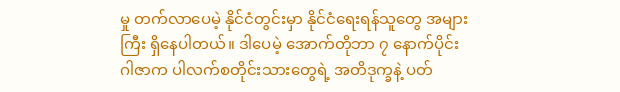မှု တက်လာပေမဲ့ နိုင်ငံတွင်းမှာ နိုင်ငံရေးရန်သူတွေ အများကြီး ရှိနေပါတယ်။ ဒါပေမဲ့ အောက်တိုဘာ ၇ နောက်ပိုင်း ဂါဇာက ပါလက်စတိုင်းသားတွေရဲ့ အတိဒုက္ခနဲ့ ပတ်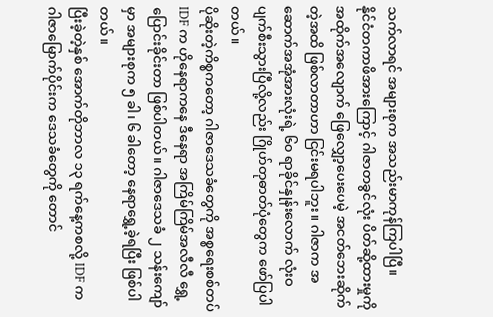သက်လာရင် အများစုက အသည်းမာကုန်ကြပါပြီ။
နိုင်ငံတကာဖိအားကြောင့် ဂါဇာတခွင်လုံး ပိတ်ဆို့ထားမှုကို အထိုက်အလျောက် ဖြေလျှော့ပေးပေမဲ့ အငတ်ဘေးဆိုက်တဲ့အထိ ဖြစ်လာတာဟာ ငြင်းမရပါဘူး။ ဂါဇာက အဆောက်အအုံအားလုံးရဲ့ ၆၀ ရာခိုင်နှုန်းလောက် လုံးဝပျက်စီးသွားပြီလို့လည်း ဂြိုဟ်တုဓာတ်ပုံတွေက ဖော်ပြပါတယ်။
ပိုဆိုးတဲ့ကိစ္စကတော့ ဂါဇာဒေသခံတွေကို အစ္စရေးစစ်တပ် IDF က ဟိုနေရာကနေ ဒီနေရာ အကြိမ်ကြိမ်အလီလီ ရွှေ့ပြောင်းခိုင်းတာ ဖြစ်ပါတယ်။ ဂါဇာဒေသခံ ၂ သန်းကျော်မှာ အများစုက ၅ ခါ၊ ၆ ခါတော့ နေရာရွှေ့ခဲ့ရပြီး ဖြစ်ပါတယ်။
ပြီးခဲ့တဲ့နှစ် အောက်တိုဘာလ ၁၃ ရက်နေ့ကစလို့ IDF က ဂါဇာမြောက်ပိုင်းက ဒေသခံတွေကို တောင်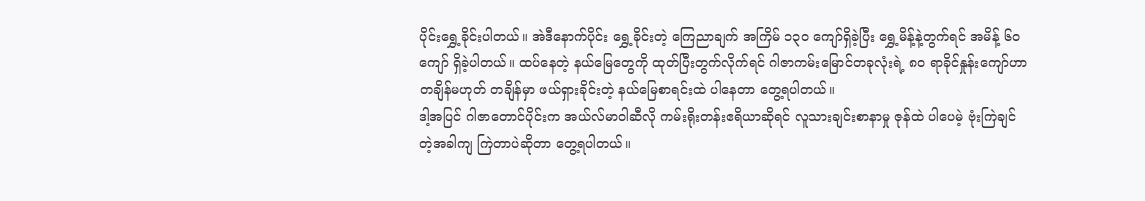ပိုင်းရွှေ့ခိုင်းပါတယ်။ အဲဒီနောက်ပိုင်း ရွှေ့ခိုင်းတဲ့ ကြေညာချက် အကြိမ် ၁၃၀ ကျော်ရှိခဲ့ပြီး ရွှေ့မိန့်နဲ့တွက်ရင် အမိန့် ၆၀ ကျော် ရှိခဲ့ပါတယ်။ ထပ်နေတဲ့ နယ်မြေတွေကို ထုတ်ပြီးတွက်လိုက်ရင် ဂါဇာကမ်းမြောင်တခုလုံးရဲ့ ၈၀ ရာခိုင်နှုန်းကျော်ဟာ တချိန်မဟုတ် တချိန်မှာ ဖယ်ရှားခိုင်းတဲ့ နယ်မြေစာရင်းထဲ ပါနေတာ တွေ့ရပါတယ်။
ဒါ့အပြင် ဂါဇာတောင်ပိုင်းက အယ်လ်မာဝါဆီလို ကမ်းရိုးတန်းဧရိယာဆိုရင် လူသားချင်းစာနာမှု ဇုန်ထဲ ပါပေမဲ့ ဗုံးကြဲချင်တဲ့အခါကျ ကြဲတာပဲဆိုတာ တွေ့ရပါတယ်။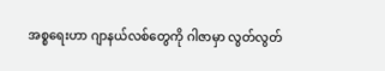အစ္စရေးဟာ ဂျာနယ်လစ်တွေကို ဂါဇာမှာ လွတ်လွတ်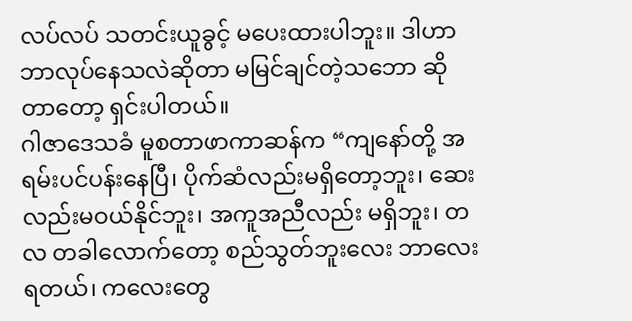လပ်လပ် သတင်းယူခွင့် မပေးထားပါဘူး။ ဒါဟာ ဘာလုပ်နေသလဲဆိုတာ မမြင်ချင်တဲ့သဘော ဆိုတာတော့ ရှင်းပါတယ်။
ဂါဇာဒေသခံ မူစတာဖာကာဆန်က “ကျနော်တို့ အရမ်းပင်ပန်းနေပြီ၊ ပိုက်ဆံလည်းမရှိတော့ဘူး၊ ဆေးလည်းမဝယ်နိုင်ဘူး၊ အကူအညီလည်း မရှိဘူး၊ တလ တခါလောက်တော့ စည်သွတ်ဘူးလေး ဘာလေးရတယ်၊ ကလေးတွေ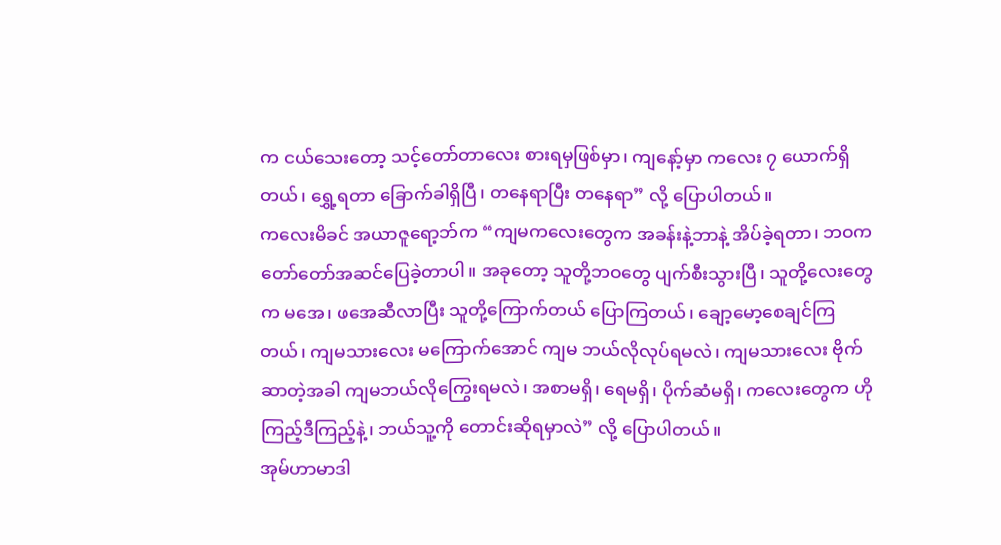က ငယ်သေးတော့ သင့်တော်တာလေး စားရမှဖြစ်မှာ၊ ကျနော့်မှာ ကလေး ၇ ယောက်ရှိတယ်၊ ရွှေ့ရတာ ခြောက်ခါရှိပြီ၊ တနေရာပြီး တနေရာ” လို့ ပြောပါတယ်။
ကလေးမိခင် အယာဇူရော့ဘ်က “ကျမကလေးတွေက အခန်းနဲ့ဘာနဲ့ အိပ်ခဲ့ရတာ၊ ဘဝက တော်တော်အဆင်ပြေခဲ့တာပါ။ အခုတော့ သူတို့ဘဝတွေ ပျက်စီးသွားပြီ၊ သူတို့လေးတွေက မအေ၊ ဖအေဆီလာပြီး သူတို့ကြောက်တယ် ပြောကြတယ်၊ ချော့မော့စေချင်ကြတယ်၊ ကျမသားလေး မကြောက်အောင် ကျမ ဘယ်လိုလုပ်ရမလဲ၊ ကျမသားလေး ဗိုက်ဆာတဲ့အခါ ကျမဘယ်လိုကြွေးရမလဲ၊ အစာမရှိ၊ ရေမရှိ၊ ပိုက်ဆံမရှိ၊ ကလေးတွေက ဟိုကြည့်ဒီကြည့်နဲ့၊ ဘယ်သူ့ကို တောင်းဆိုရမှာလဲ” လို့ ပြောပါတယ်။
အုမ်ဟာမာဒါ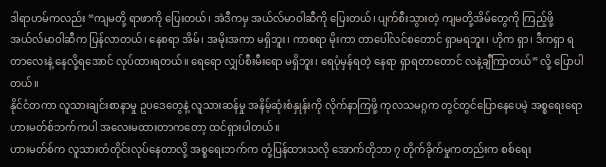ဒါရာဟမ်ကလည်း “ကျမတို့ ရာဖာကို ပြေးတယ်၊ အဲဒီကမှ အယ်လ်မာဝါဆီကို ပြေးတယ်၊ ပျက်စီးသွားတဲ့ ကျမတို့အိမ်တွေကို ကြည့်ဖို့ အယ်လ်မာဝါဆီက ပြန်လာတယ်၊ နေစရာ အိမ်၊ အမိုးအကာ မရှိဘူး၊ ကာစရာ မိုးကာ တာပေါ်လင်စတောင် ရှာမရဘူး၊ ဟိုက ရှာ၊ ဒီကရှာ ရတာလေးနဲ့ နေလို့ရအောင် လုပ်ထားရတယ်။ ရေရော လျှပ်စီးမီးရော မရှိဘူး၊ ရေပုံမှန်ရတဲ့ နေရာ ရှာရတာတောင် လနဲ့ချီကြာတယ်” လို့ ပြောပါတယ်။
နိုင်ငံတကာ လူသားချင်းစာနာမှု ဥပဒေတွေနဲ့ လူသားဆန်မှု အနိမ့်ဆုံးစံနှုန်းကို လိုက်နာကြဖို့ ကုလသမဂ္ဂက တွင်တွင်ပြောနေပေမဲ့ အစ္စရေးရော ဟားမတ်စ်ဘက်ကပါ အလေးမထားတာကတော့ ထင်ရှားပါတယ်။
ဟားမတ်စ်က လူသားတံတိုင်းလုပ်နေတာလို့ အစ္စရေးဘက်က တုံ့ပြန်ထားသလို အောက်တိုဘာ ၇ တိုက်ခိုက်မှုကတည်းက စစ်ရေး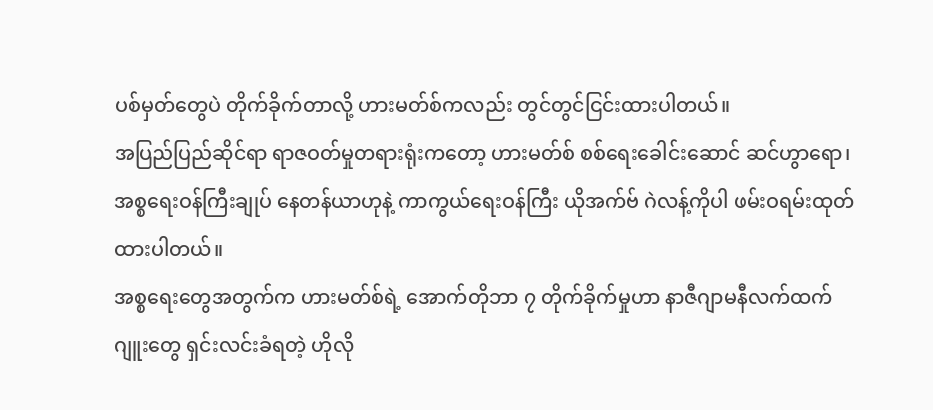ပစ်မှတ်တွေပဲ တိုက်ခိုက်တာလို့ ဟားမတ်စ်ကလည်း တွင်တွင်ငြင်းထားပါတယ်။
အပြည်ပြည်ဆိုင်ရာ ရာဇဝတ်မှုတရားရုံးကတော့ ဟားမတ်စ် စစ်ရေးခေါင်းဆောင် ဆင်ဟွာရော၊ အစ္စရေးဝန်ကြီးချုပ် နေတန်ယာဟုနဲ့ ကာကွယ်ရေးဝန်ကြီး ယိုအက်ဗ် ဂဲလန့်ကိုပါ ဖမ်းဝရမ်းထုတ်ထားပါတယ်။
အစ္စရေးတွေအတွက်က ဟားမတ်စ်ရဲ့ အောက်တိုဘာ ၇ တိုက်ခိုက်မှုဟာ နာဇီဂျာမနီလက်ထက် ဂျူးတွေ ရှင်းလင်းခံရတဲ့ ဟိုလို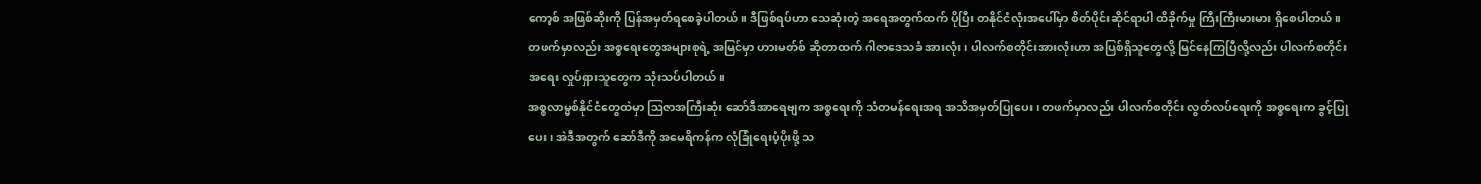ကော့စ် အဖြစ်ဆိုးကို ပြန်အမှတ်ရစေခဲ့ပါတယ်။ ဒီဖြစ်ရပ်ဟာ သေဆုံးတဲ့ အရေအတွက်ထက် ပိုပြီး တနိုင်ငံလုံးအပေါ်မှာ စိတ်ပိုင်းဆိုင်ရာပါ ထိခိုက်မှု ကြီးကြီးမားမား ရှိစေပါတယ်။
တဖက်မှာလည်း အစ္စရေးတွေအများစုရဲ့ အမြင်မှာ ဟားမတ်စ် ဆိုတာထက် ဂါဇာဒေသခံ အားလုံး၊ ပါလက်စတိုင်းအားလုံးဟာ အပြစ်ရှိသူတွေလို့ မြင်နေကြပြီလို့လည်း ပါလက်စတိုင်း အရေး လှုပ်ရှားသူတွေက သုံးသပ်ပါတယ်။
အစ္စလာမ္မစ်နိုင်ငံတွေထဲမှာ ဩဇာအကြီးဆုံး ဆော်ဒီအာရေဗျက အစ္စရေးကို သံတမန်ရေးအရ အသိအမှတ်ပြုပေး၊ တဖက်မှာလည်း ပါလက်စတိုင်း လွတ်လပ်ရေးကို အစ္စရေးက ခွင့်ပြုပေး၊ အဲဒီအတွက် ဆော်ဒီကို အမေရိကန်က လုံခြုံရေးပံ့ပိုးဖို့ သ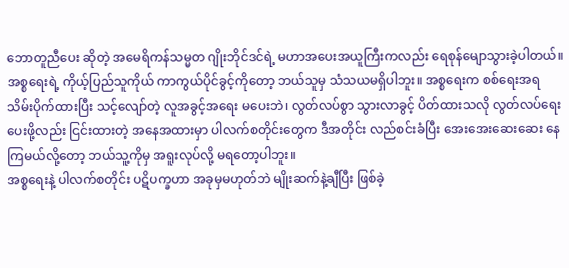ဘောတူညီပေး ဆိုတဲ့ အမေရိကန်သမ္မတ ဂျိုးဘိုင်ဒင်ရဲ့ မဟာအပေးအယူကြီးကလည်း ရေစုန်မျောသွားခဲ့ပါတယ်။
အစ္စရေးရဲ့ ကိုယ့်ပြည်သူကိုယ် ကာကွယ်ပိုင်ခွင့်ကိုတော့ ဘယ်သူမှ သံသယမရှိပါဘူး။ အစ္စရေးက စစ်ရေးအရ သိမ်းပိုက်ထားပြီး သင့်လျော်တဲ့ လူအခွင့်အရေး မပေးဘဲ၊ လွတ်လပ်စွာ သွားလာခွင့် ပိတ်ထားသလို လွတ်လပ်ရေးပေးဖို့လည်း ငြင်းထားတဲ့ အနေအထားမှာ ပါလက်စတိုင်းတွေက ဒီအတိုင်း လည်စင်းခံပြီး အေးအေးဆေးဆေး နေကြမယ်လို့တော့ ဘယ်သူ့ကိုမှ အရူးလုပ်လို့ မရတော့ပါဘူး။
အစ္စရေးနဲ့ ပါလက်စတိုင်း ပဋိပက္ခဟာ အခုမှမဟုတ်ဘဲ မျိုးဆက်နဲ့ချီပြီး ဖြစ်ခဲ့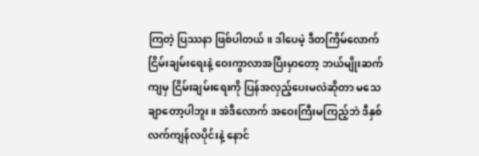ကြတဲ့ ပြဿနာ ဖြစ်ပါတယ်။ ဒါပေမဲ့ ဒီတကြိမ်လောက် ငြိမ်းချမ်းရေးနဲ့ ဝေးကွာလာအပြီးမှာတော့ ဘယ်မျိုးဆက်ကျမှ ငြိမ်းချမ်းရေးကို ပြန်အလှည့်ပေးမလဲဆိုတာ မသေချာတော့ပါဘူး။ အဲဒီလောက် အဝေးကြီးမကြည့်ဘဲ ဒီနှစ်လက်ကျန်လပိုင်းနဲ့ နောင်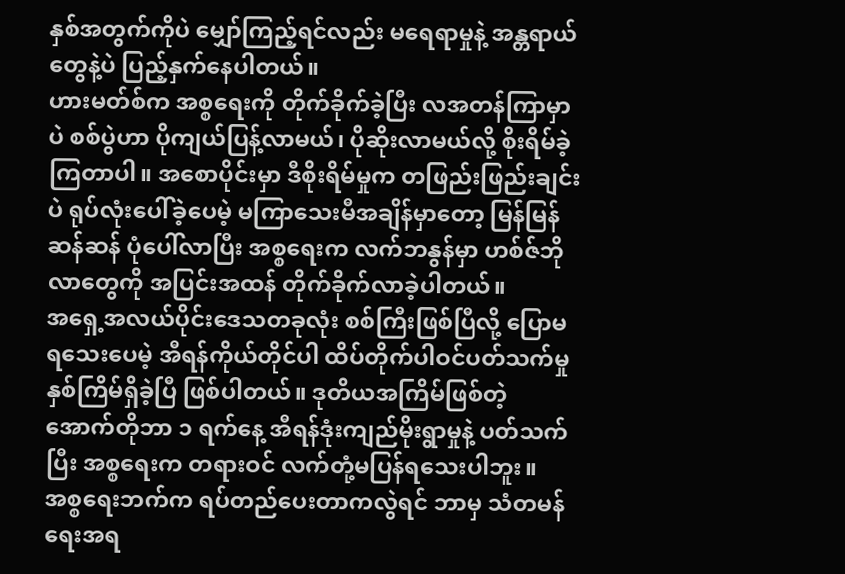နှစ်အတွက်ကိုပဲ မျှော်ကြည့်ရင်လည်း မရေရာမှုနဲ့ အန္တရာယ်တွေနဲ့ပဲ ပြည့်နှက်နေပါတယ်။
ဟားမတ်စ်က အစ္စရေးကို တိုက်ခိုက်ခဲ့ပြီး လအတန်ကြာမှာပဲ စစ်ပွဲဟာ ပိုကျယ်ပြန့်လာမယ်၊ ပိုဆိုးလာမယ်လို့ စိုးရိမ်ခဲ့ကြတာပါ။ အစောပိုင်းမှာ ဒီစိုးရိမ်မှုက တဖြည်းဖြည်းချင်းပဲ ရုပ်လုံးပေါ်ခဲ့ပေမဲ့ မကြာသေးမီအချိန်မှာတော့ မြန်မြန်ဆန်ဆန် ပုံပေါ်လာပြီး အစ္စရေးက လက်ဘနွန်မှာ ဟစ်ဇ်ဘိုလာတွေကို အပြင်းအထန် တိုက်ခိုက်လာခဲ့ပါတယ်။
အရှေ့အလယ်ပိုင်းဒေသတခုလုံး စစ်ကြီးဖြစ်ပြီလို့ ပြောမရသေးပေမဲ့ အီရန်ကိုယ်တိုင်ပါ ထိပ်တိုက်ပါဝင်ပတ်သက်မှု နှစ်ကြိမ်ရှိခဲ့ပြီ ဖြစ်ပါတယ်။ ဒုတိယအကြိမ်ဖြစ်တဲ့ အောက်တိုဘာ ၁ ရက်နေ့ အီရန်ဒုံးကျည်မိုးရွာမှုနဲ့ ပတ်သက်ပြီး အစ္စရေးက တရားဝင် လက်တုံ့မပြန်ရသေးပါဘူး။
အစ္စရေးဘက်က ရပ်တည်ပေးတာကလွဲရင် ဘာမှ သံတမန်ရေးအရ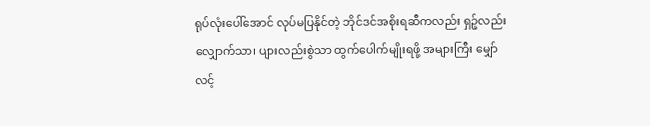ရုပ်လုံးပေါ်အောင် လုပ်မပြနိုင်တဲ့ ဘိုင်ဒင်အစိုးရဆီကလည်း ရှဉ့်လည်းလျှောက်သာ၊ ပျားလည်းစွဲသာ ထွက်ပေါက်မျိုးရဖို့ အများကြီး မျှော်လင့်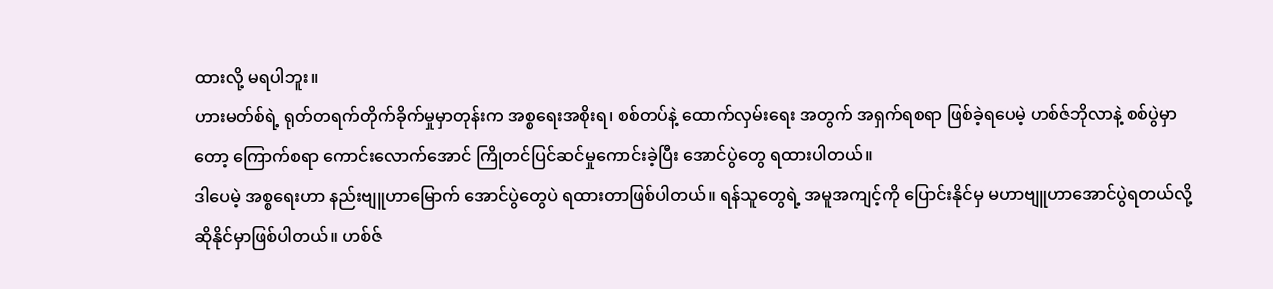ထားလို့ မရပါဘူး။
ဟားမတ်စ်ရဲ့ ရုတ်တရက်တိုက်ခိုက်မှုမှာတုန်းက အစ္စရေးအစိုးရ၊ စစ်တပ်နဲ့ ထောက်လှမ်းရေး အတွက် အရှက်ရစရာ ဖြစ်ခဲ့ရပေမဲ့ ဟစ်ဇ်ဘိုလာနဲ့ စစ်ပွဲမှာတော့ ကြောက်စရာ ကောင်းလောက်အောင် ကြိုတင်ပြင်ဆင်မှုကောင်းခဲ့ပြီး အောင်ပွဲတွေ ရထားပါတယ်။
ဒါပေမဲ့ အစ္စရေးဟာ နည်းဗျူဟာမြောက် အောင်ပွဲတွေပဲ ရထားတာဖြစ်ပါတယ်။ ရန်သူတွေရဲ့ အမူအကျင့်ကို ပြောင်းနိုင်မှ မဟာဗျူဟာအောင်ပွဲရတယ်လို့ ဆိုနိုင်မှာဖြစ်ပါတယ်။ ဟစ်ဇ်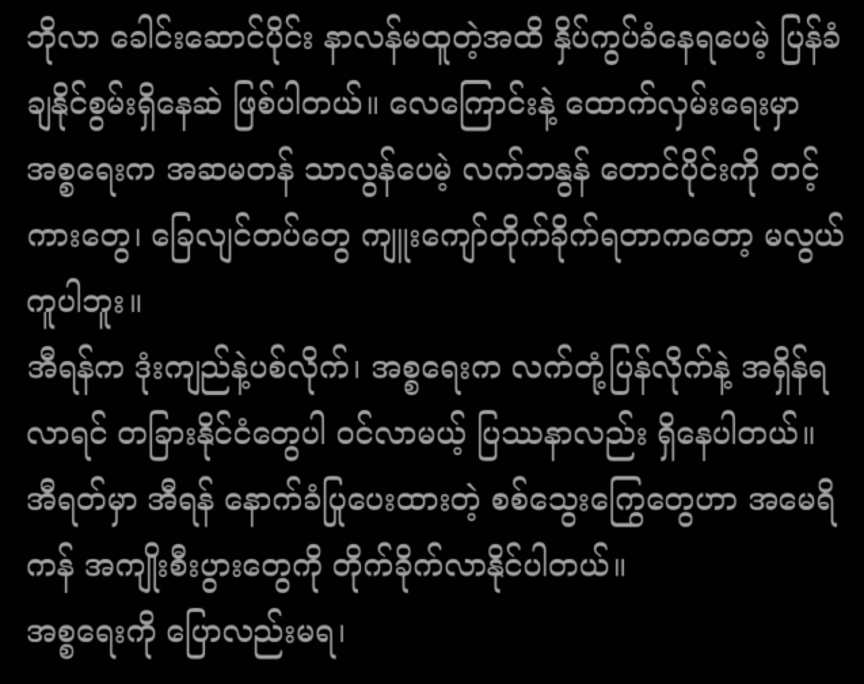ဘိုလာ ခေါင်းဆောင်ပိုင်း နာလန်မထူတဲ့အထိ နှိပ်ကွပ်ခံနေရပေမဲ့ ပြန်ခံချနိုင်စွမ်းရှိနေဆဲ ဖြစ်ပါတယ်။ လေကြောင်းနဲ့ ထောက်လှမ်းရေးမှာ အစ္စရေးက အဆမတန် သာလွန်ပေမဲ့ လက်ဘနွန် တောင်ပိုင်းကို တင့်ကားတွေ၊ ခြေလျင်တပ်တွေ ကျူးကျော်တိုက်ခိုက်ရတာကတော့ မလွယ်ကူပါဘူး။
အီရန်က ဒုံးကျည်နဲ့ပစ်လိုက်၊ အစ္စရေးက လက်တုံ့ပြန်လိုက်နဲ့ အရှိန်ရလာရင် တခြားနိုင်ငံတွေပါ ဝင်လာမယ့် ပြဿနာလည်း ရှိနေပါတယ်။ အီရတ်မှာ အီရန် နောက်ခံပြုပေးထားတဲ့ စစ်သွေးကြွေတွေဟာ အမေရိကန် အကျိုးစီးပွားတွေကို တိုက်ခိုက်လာနိုင်ပါတယ်။
အစ္စရေးကို ပြောလည်းမရ၊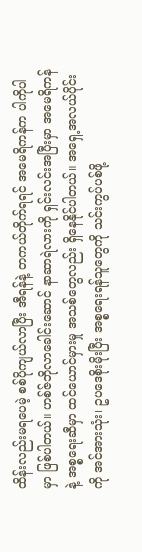ထိန်းလည်းမရပေမဲ့ စစ်ပိုကျယ်လာပြီး အီရန်နဲ့ တကယ်တိုက်ရရင် အမေရိကန်က ပါကိုပါမှာ ဖြစ်ပါတယ်။ ဟစ်ဇ်ဘိုလာခေါင်းဆောင် နာဆာရဲလားကို ရှင်းလင်းအပြီးမှာ အမေရိကန်နဲ့ အစ္စရေးဆီမှာ ထင်ယောင်မှားမှု အသစ်တွေလည်း ရှိနေနိုင်ပါတယ်။ အရှေ့အလယ်ပိုင်းကို အင်အားသုံး၊ ဥပဒေစိုးမိုးပြီး အစ္စရေးရန်သူတွေကို သင်းကွပ်ပစ်ဖို့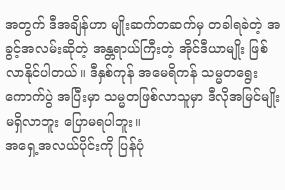အတွက် ဒီအချိန်ဟာ မျိုးဆက်တဆက်မှ တခါရခဲတဲ့ အခွင့်အလမ်းဆိုတဲ့ အန္တရာယ်ကြီးတဲ့ အိုင်ဒီယာမျိုး ဖြစ်လာနိုင်ပါတယ်။ ဒီနှစ်ကုန် အမေရိကန် သမ္မတရွေးကောက်ပွဲ အပြီးမှာ သမ္မတဖြစ်လာသူမှာ ဒီလိုအမြင်မျိုး မရှိလာဘူး ပြောမရပါဘူး။
အရှေ့အလယ်ပိုင်းကို ပြန်ပုံ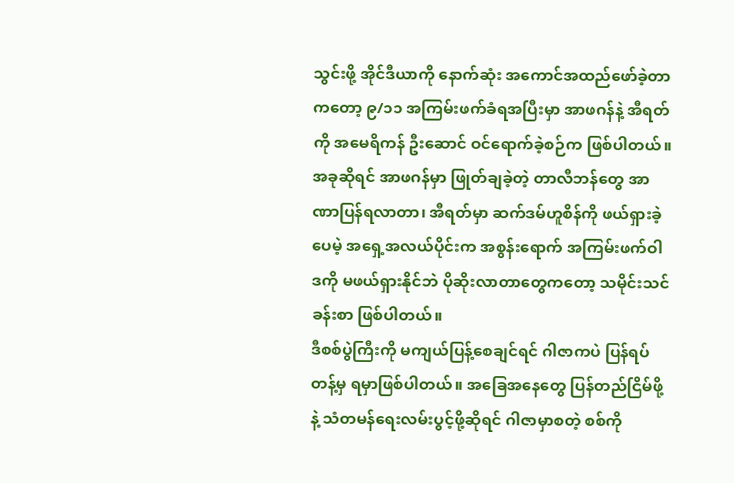သွင်းဖို့ အိုင်ဒီယာကို နောက်ဆုံး အကောင်အထည်ဖော်ခဲ့တာကတော့ ၉/၁၁ အကြမ်းဖက်ခံရအပြီးမှာ အာဖဂန်နဲ့ အီရတ်ကို အမေရိကန် ဦးဆောင် ဝင်ရောက်ခဲ့စဉ်က ဖြစ်ပါတယ်။ အခုဆိုရင် အာဖဂန်မှာ ဖြုတ်ချခဲ့တဲ့ တာလီဘန်တွေ အာဏာပြန်ရလာတာ၊ အီရတ်မှာ ဆက်ဒမ်ဟူစိန်ကို ဖယ်ရှားခဲ့ပေမဲ့ အရှေ့အလယ်ပိုင်းက အစွန်းရောက် အကြမ်းဖက်ဝါဒကို မဖယ်ရှားနိုင်ဘဲ ပိုဆိုးလာတာတွေကတော့ သမိုင်းသင်ခန်းစာ ဖြစ်ပါတယ်။
ဒီစစ်ပွဲကြီးကို မကျယ်ပြန့်စေချင်ရင် ဂါဇာကပဲ ပြန်ရပ်တန့်မှ ရမှာဖြစ်ပါတယ်။ အခြေအနေတွေ ပြန်တည်ငြိမ်ဖို့နဲ့ သံတမန်ရေးလမ်းပွင့်ဖို့ဆိုရင် ဂါဇာမှာစတဲ့ စစ်ကို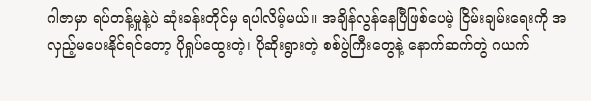ဂါဇာမှာ ရပ်တန့်မှုနဲ့ပဲ ဆုံးခန်းတိုင်မှ ရပါလိမ့်မယ်။ အချိန်လွန်နေပြီဖြစ်ပေမဲ့ ငြိမ်းချမ်းရေးကို အလှည့်မပေးနိုင်ရင်တော့ ပိုရှုပ်ထွေးတဲ့၊ ပိုဆိုးရွားတဲ့ စစ်ပွဲကြီးတွေနဲ့ နောက်ဆက်တွဲ ဂယက်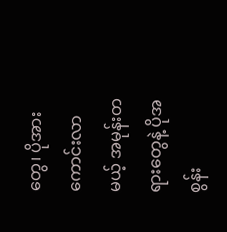တွေ၊ ပိုအားကောင်းလာမယ့် အမုန်းတရားတွေနဲ့ ပိုအစွန်း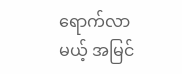ရောက်လာမယ့် အမြင်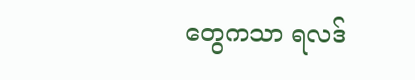တွေကသာ ရလဒ်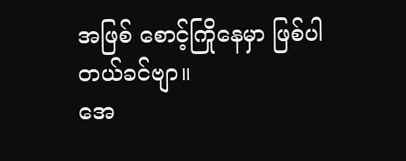အဖြစ် စောင့်ကြိုနေမှာ ဖြစ်ပါတယ်ခင်ဗျာ။
အေ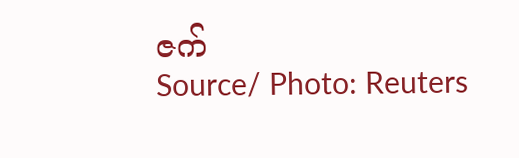ဇက်
Source/ Photo: Reuters